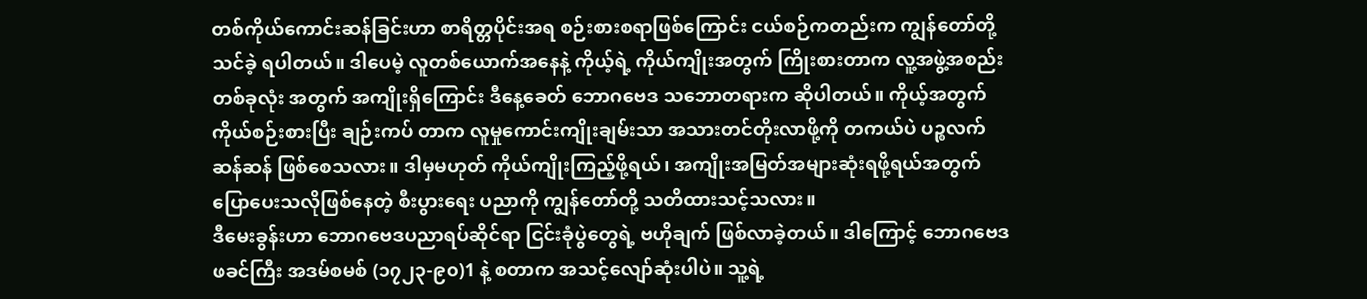တစ်ကိုယ်ကောင်းဆန်ခြင်းဟာ စာရိတ္တပိုင်းအရ စဉ်းစားစရာဖြစ်ကြောင်း ငယ်စဉ်ကတည်းက ကျွန်တော်တို့ သင်ခဲ့ ရပါတယ်။ ဒါပေမဲ့ လူတစ်ယောက်အနေနဲ့ ကိုယ့်ရဲ့ ကိုယ်ကျိုးအတွက် ကြိုးစားတာက လူ့အဖွဲ့အစည်း တစ်ခုလုံး အတွက် အကျိုးရှိကြောင်း ဒီနေ့ခေတ် ဘောဂဗေဒ သဘောတရားက ဆိုပါတယ်။ ကိုယ့်အတွက် ကိုယ်စဉ်းစားပြီး ချဉ်းကပ် တာက လူမှုကောင်းကျိုးချမ်းသာ အသားတင်တိုးလာဖို့ကို တကယ်ပဲ ပဉ္စလက်ဆန်ဆန် ဖြစ်စေသလား။ ဒါမှမဟုတ် ကိုယ်ကျိုးကြည့်ဖို့ရယ်၊ အကျိုးအမြတ်အများဆုံးရဖို့ရယ်အတွက် ပြောပေးသလိုဖြစ်နေတဲ့ စီးပွားရေး ပညာကို ကျွန်တော်တို့ သတိထားသင့်သလား။
ဒီမေးခွန်းဟာ ဘောဂဗေဒပညာရပ်ဆိုင်ရာ ငြင်းခုံပွဲတွေရဲ့ ဗဟိုချက် ဖြစ်လာခဲ့တယ်။ ဒါကြောင့် ဘောဂဗေဒဖခင်ကြီး အဒမ်စမစ် (၁၇၂၃-၉၀)1 နဲ့ စတာက အသင့်လျော်ဆုံးပါပဲ။ သူ့ရဲ့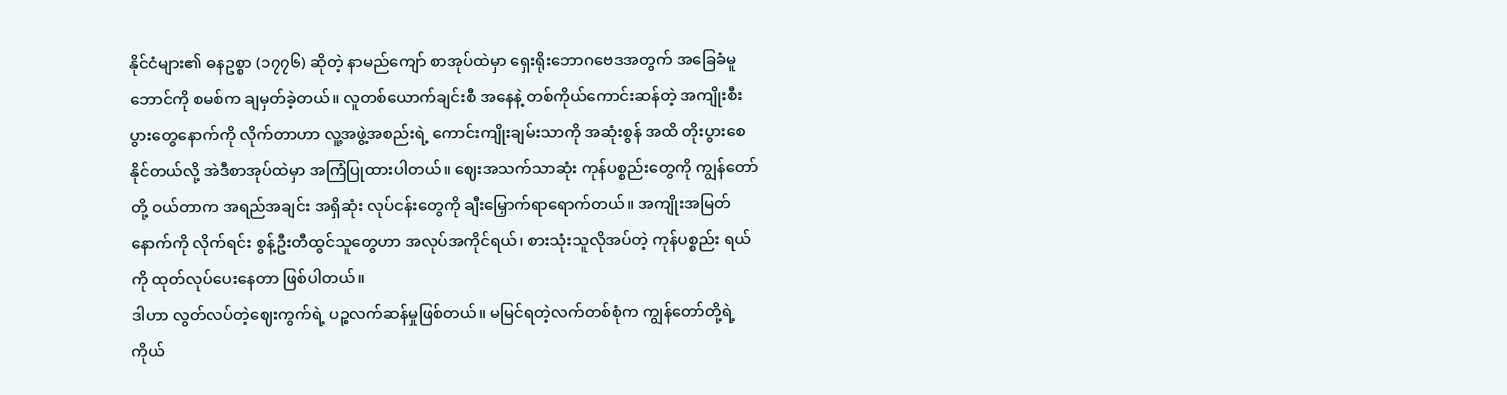နိုင်ငံများ၏ ဓနဥစ္စာ (၁၇၇၆) ဆိုတဲ့ နာမည်ကျော် စာအုပ်ထဲမှာ ရှေးရိုးဘောဂဗေဒအတွက် အခြေခံမူဘောင်ကို စမစ်က ချမှတ်ခဲ့တယ်။ လူတစ်ယောက်ချင်းစီ အနေနဲ့ တစ်ကိုယ်ကောင်းဆန်တဲ့ အကျိုးစီးပွားတွေနောက်ကို လိုက်တာဟာ လူ့အဖွဲ့အစည်းရဲ့ ကောင်းကျိုးချမ်းသာကို အဆုံးစွန် အထိ တိုးပွားစေနိုင်တယ်လို့ အဲဒီစာအုပ်ထဲမှာ အကြံပြုထားပါတယ်။ ဈေးအသက်သာဆုံး ကုန်ပစ္စည်းတွေကို ကျွန်တော်တို့ ဝယ်တာက အရည်အချင်း အရှိဆုံး လုပ်ငန်းတွေကို ချီးမြှောက်ရာရောက်တယ်။ အကျိုးအမြတ်နောက်ကို လိုက်ရင်း စွန့်ဦးတီထွင်သူတွေဟာ အလုပ်အကိုင်ရယ်၊ စားသုံးသူလိုအပ်တဲ့ ကုန်ပစ္စည်း ရယ်ကို ထုတ်လုပ်ပေးနေတာ ဖြစ်ပါတယ်။
ဒါဟာ လွတ်လပ်တဲ့ဈေးကွက်ရဲ့ ပဉ္စလက်ဆန်မှုဖြစ်တယ်။ မမြင်ရတဲ့လက်တစ်စုံက ကျွန်တော်တို့ရဲ့ ကိုယ်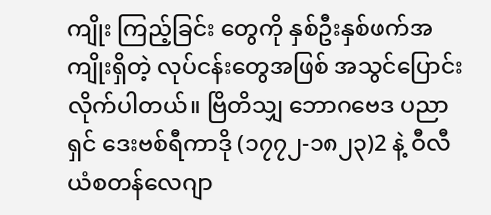ကျိုး ကြည့်ခြင်း တွေကို နှစ်ဦးနှစ်ဖက်အကျိုးရှိတဲ့ လုပ်ငန်းတွေအဖြစ် အသွင်ပြောင်းလိုက်ပါတယ်။ ဗြိတိသျှ ဘောဂဗေဒ ပညာရှင် ဒေးဗစ်ရီကာဒို (၁၇၇၂-၁၈၂၃)2 နဲ့ ဝီလီယံစတန်လေဂျာ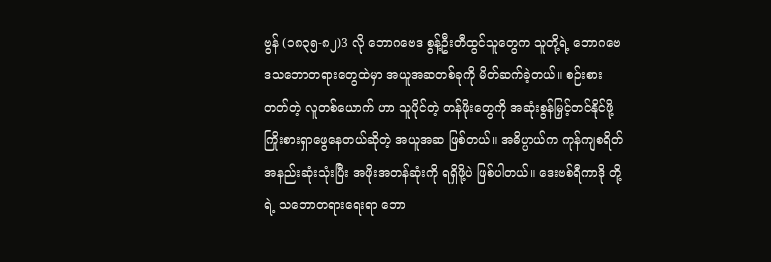ဗွန် (၁၈၃၅-၈၂)3 လို ဘောဂဗေဒ စွန့်ဦးတီထွင်သူတွေက သူတို့ရဲ့ ဘောဂဗေဒသဘောတရားတွေထဲမှာ အယူအဆတစ်ခုကို မိတ်ဆက်ခဲ့တယ်။ စဉ်းစားတတ်တဲ့ လူတစ်ယောက် ဟာ သူပိုင်တဲ့ တန်ဖိုးတွေကို အဆုံးစွန်မြှင့်တင်နိုင်ဖို့ ကြိုးစားရှာဖွေနေတယ်ဆိုတဲ့ အယူအဆ ဖြစ်တယ်။ အဓိပ္ပာယ်က ကုန်ကျစရိတ် အနည်းဆုံးသုံးပြီး အဖိုးအတန်ဆုံးကို ရရှိဖို့ပဲ ဖြစ်ပါတယ်။ ဒေးဗစ်ရီကာဒို တို့ရဲ့ သဘောတရားရေးရာ ဘော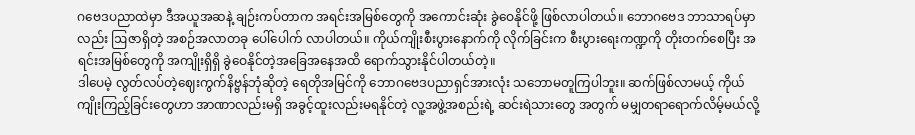ဂဗေဒပညာထဲမှာ ဒီအယူအဆနဲ့ ချဉ်းကပ်တာက အရင်းအမြစ်တွေကို အကောင်းဆုံး ခွဲဝေနိုင်ဖို့ ဖြစ်လာပါတယ်။ ဘောဂဗေဒ ဘာသာရပ်မှာ လည်း ဩဇာရှိတဲ့ အစဉ်အလာတခု ပေါ်ပေါက် လာပါတယ်။ ကိုယ်ကျိုးစီးပွားနောက်ကို လိုက်ခြင်းက စီးပွားရေးကဏ္ဍကို တိုးတက်စေပြီး အရင်းအမြစ်တွေကို အကျိုးရှိရှိ ခွဲဝေနိုင်တဲ့အခြေအနေအထိ ရောက်သွားနိုင်ပါတယ်တဲ့။
ဒါပေမဲ့ လွတ်လပ်တဲ့ဈေးကွက်နိဗ္ဗန်ဘုံဆိုတဲ့ ရေတိုအမြင်ကို ဘောဂဗေဒပညာရှင်အားလုံး သဘောမတူကြပါဘူး။ ဆက်ဖြစ်လာမယ့် ကိုယ်ကျိုးကြည့်ခြင်းတွေဟာ အာဏာလည်းမရှိ အခွင့်ထူးလည်းမရနိုင်တဲ့ လူ့အဖွဲ့အစည်းရဲ့ ဆင်းရဲသားတွေ အတွက် မမျှတရာရောက်လိမ့်မယ်လို့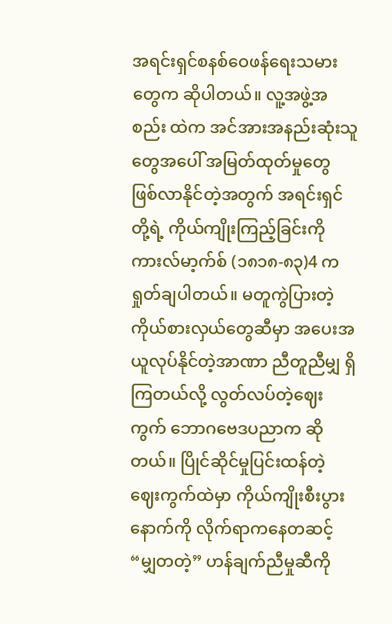အရင်းရှင်စနစ်ဝေဖန်ရေးသမားတွေက ဆိုပါတယ်။ လူ့အဖွဲ့အစည်း ထဲက အင်အားအနည်းဆုံးသူတွေအပေါ် အမြတ်ထုတ်မှုတွေ ဖြစ်လာနိုင်တဲ့အတွက် အရင်းရှင်တို့ရဲ့ ကိုယ်ကျိုးကြည့်ခြင်းကို ကားလ်မာ့က်စ် (၁၈၁၈-၈၃)4 က ရှုတ်ချပါတယ်။ မတူကွဲပြားတဲ့ ကိုယ်စားလှယ်တွေဆီမှာ အပေးအယူလုပ်နိုင်တဲ့အာဏာ ညီတူညီမျှ ရှိကြတယ်လို့ လွတ်လပ်တဲ့ဈေးကွက် ဘောဂဗေဒပညာက ဆိုတယ်။ ပြိုင်ဆိုင်မှုပြင်းထန်တဲ့ ဈေးကွက်ထဲမှာ ကိုယ်ကျိုးစီးပွားနောက်ကို လိုက်ရာကနေတဆင့် “မျှတတဲ့” ဟန်ချက်ညီမှုဆီကို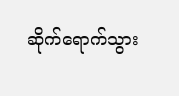ဆိုက်ရောက်သွား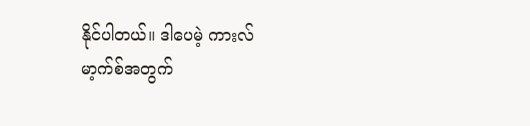နိုင်ပါတယ်။ ဒါပေမဲ့ ကားလ်မာ့က်စ်အတွက်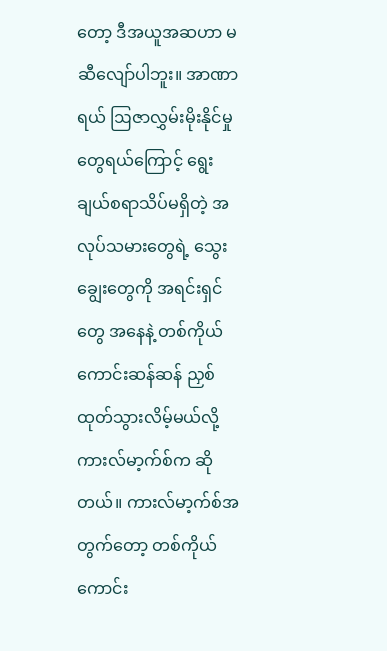တော့ ဒီအယူအဆဟာ မဆီလျော်ပါဘူး။ အာဏာရယ် ဩဇာလွှမ်းမိုးနိုင်မှုတွေရယ်ကြောင့် ရွေးချယ်စရာသိပ်မရှိတဲ့ အလုပ်သမားတွေရဲ့ သွေးချွေးတွေကို အရင်းရှင်တွေ အနေနဲ့ တစ်ကိုယ်ကောင်းဆန်ဆန် ညှစ်ထုတ်သွားလိမ့်မယ်လို့ ကားလ်မာ့က်စ်က ဆိုတယ်။ ကားလ်မာ့က်စ်အတွက်တော့ တစ်ကိုယ်ကောင်း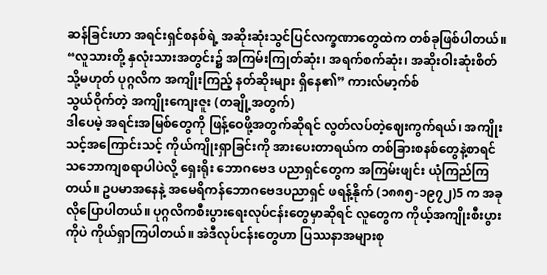ဆန်ခြင်းဟာ အရင်းရှင်စနစ်ရဲ့ အဆိုးဆုံးသွင်ပြင်လက္ခဏာတွေထဲက တစ်ခုဖြစ်ပါတယ်။
“လူသားတို့ နှလုံးသားအတွင်း၌ အကြမ်းကြုတ်ဆုံး၊ အရက်စက်ဆုံး၊ အဆိုးဝါးဆုံးစိတ် သို့မဟုတ် ပုဂ္ဂလိက အကျိုးကြည့် နတ်ဆိုးများ ရှိနေ၏” ကားလ်မာ့က်စ်
သွယ်ဝိုက်တဲ့ အကျိုးကျေးဇူး (တချို့အတွက်)
ဒါပေမဲ့ အရင်းအမြစ်တွေကို ဖြန့်ဝေဖို့အတွက်ဆိုရင် လွတ်လပ်တဲ့ဈေးကွက်ရယ်၊ အကျိုးသင့်အကြောင်းသင့် ကိုယ်ကျိုးရှာခြင်းကို အားပေးတာရယ်က တစ်ခြားစနစ်တွေနဲ့စာရင် သဘောကျစရာပါပဲလို့ ရှေးရိုး ဘောဂဗေဒ ပညာရှင်တွေက အကြမ်းဖျင်း ယုံကြည်ကြတယ်။ ဥပမာအနေနဲ့ အမေရိကန်ဘောဂဗေဒပညာရှင် ဖရန့်နိုက် (၁၈၈၅-၁၉၇၂)5 က အခုလိုပြောပါတယ်။ ပုဂ္ဂလိကစီးပွားရေးလုပ်ငန်းတွေမှာဆိုရင် လူတွေက ကိုယ့်အကျိုးစီးပွားကိုပဲ ကိုယ်ရှာကြပါတယ်။ အဲဒီလုပ်ငန်းတွေဟာ ပြဿနာအများစု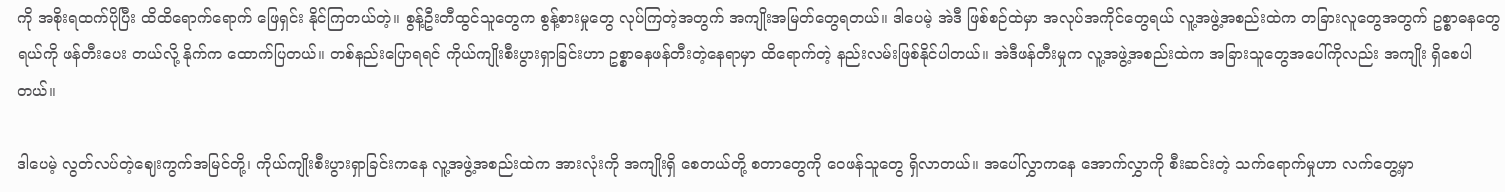ကို အစိုးရထက်ပိုပြီး ထိထိရောက်ရောက် ဖြေရှင်း နိုင်ကြတယ်တဲ့။ စွန့်ဦးတီထွင်သူတွေက စွန့်စားမှုတွေ လုပ်ကြတဲ့အတွက် အကျိုးအမြတ်တွေရတယ်။ ဒါပေမဲ့ အဲဒီ ဖြစ်စဉ်ထဲမှာ အလုပ်အကိုင်တွေရယ် လူ့အဖွဲ့အစည်းထဲက တခြားလူတွေအတွက် ဥစ္စာဓနတွေရယ်ကို ဖန်တီးပေး တယ်လို့ နိုက်က ထောက်ပြတယ်။ တစ်နည်းပြောရရင် ကိုယ်ကျိုးစီးပွားရှာခြင်းဟာ ဥစ္စာဓနဖန်တီးတဲ့နေရာမှာ ထိရောက်တဲ့ နည်းလမ်းဖြစ်နိုင်ပါတယ်။ အဲဒီဖန်တီးမှုက လူ့အဖွဲ့အစည်းထဲက အခြားသူတွေအပေါ်ကိုလည်း အကျိုး ရှိစေပါတယ်။

ဒါပေမဲ့ လွတ်လပ်တဲ့ဈေးကွက်အမြင်တို့၊ ကိုယ်ကျိုးစီးပွားရှာခြင်းကနေ လူ့အဖွဲ့အစည်းထဲက အားလုံးကို အကျိုးရှိ စေတယ်တို့ စတာတွေကို ဝေဖန်သူတွေ ရှိလာတယ်။ အပေါ်လွှာကနေ အောက်လွှာကို စီးဆင်းတဲ့ သက်ရောက်မှုဟာ လက်တွေ့မှာ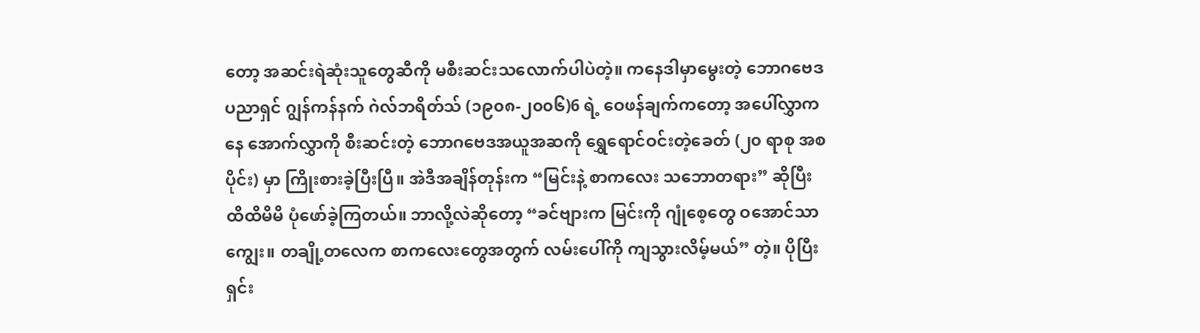တော့ အဆင်းရဲဆုံးသူတွေဆီကို မစီးဆင်းသလောက်ပါပဲတဲ့။ ကနေဒါမှာမွေးတဲ့ ဘောဂဗေဒပညာရှင် ဂျွန်ကန်နက် ဂဲလ်ဘရိတ်သ် (၁၉၀၈-၂၀၀၆)6 ရဲ့ ဝေဖန်ချက်ကတော့ အပေါ်လွှာကနေ အောက်လွှာကို စီးဆင်းတဲ့ ဘောဂဗေဒအယူအဆကို ရွှေရောင်ဝင်းတဲ့ခေတ် (၂၀ ရာစု အစပိုင်း) မှာ ကြိုးစားခဲ့ပြီးပြီ။ အဲဒီအချိန်တုန်းက “မြင်းနဲ့ စာကလေး သဘောတရား” ဆိုပြီး ထိထိမိမိ ပုံဖော်ခဲ့ကြတယ်။ ဘာလို့လဲဆိုတော့ “ခင်ဗျားက မြင်းကို ဂျုံစေ့တွေ ဝအောင်သာကျွေး။ တချို့တလေက စာကလေးတွေအတွက် လမ်းပေါ်ကို ကျသွားလိမ့်မယ်” တဲ့။ ပိုပြီး ရှင်း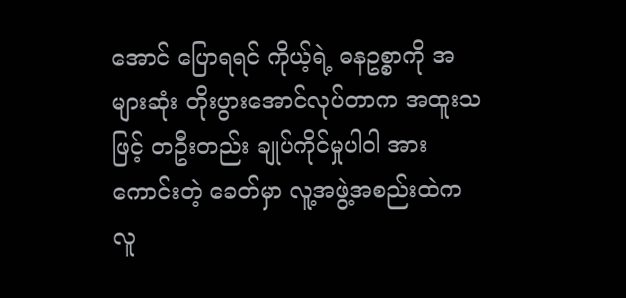အောင် ပြောရရင် ကိုယ့်ရဲ့ ဓနဥစ္စာကို အများဆုံး တိုးပွားအောင်လုပ်တာက အထူးသဖြင့် တဦးတည်း ချုပ်ကိုင်မှုပါဝါ အားကောင်းတဲ့ ခေတ်မှာ လူ့အဖွဲ့အစည်းထဲက လူ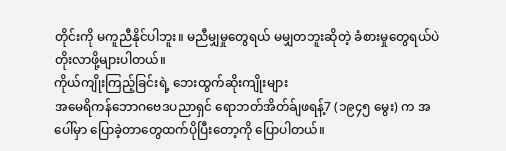တိုင်းကို မကူညီနိုင်ပါဘူး။ မညီမျှမှုတွေရယ် မမျှတဘူးဆိုတဲ့ ခံစားမှုတွေရယ်ပဲ တိုးလာဖို့များပါတယ်။
ကိုယ်ကျိုးကြည့်ခြင်းရဲ့ ဘေးထွက်ဆိုးကျိုးများ
အမေရိကန်ဘောဂဗေဒပညာရှင် ရောဘတ်အိတ်ခ်ျဖရန့်7 (၁၉၄၅ မွေး) က အပေါ်မှာ ပြောခဲ့တာတွေထက်ပိုပြီးတော့ကို ပြောပါတယ်။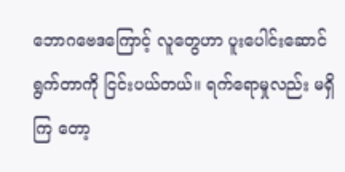ဘောဂဗေဒကြောင့် လူတွေဟာ ပူးပေါင်းဆောင်ရွက်တာကို ငြင်းပယ်တယ်။ ရက်ရောမှုလည်း မရှိကြ တော့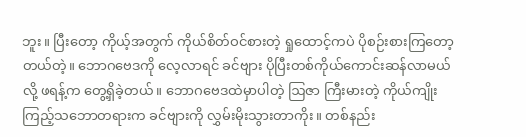ဘူး။ ပြီးတော့ ကိုယ့်အတွက် ကိုယ်စိတ်ဝင်စားတဲ့ ရှုထောင့်ကပဲ ပိုစဉ်းစားကြတော့တယ်တဲ့။ ဘောဂဗေဒကို လေ့လာရင် ခင်ဗျား ပိုပြီးတစ်ကိုယ်ကောင်းဆန်လာမယ်လို့ ဖရန့်က တွေ့ရှိခဲ့တယ်။ ဘောဂဗေဒထဲမှာပါတဲ့ ဩဇာ ကြီးမားတဲ့ ကိုယ်ကျိုးကြည့်သဘောတရားက ခင်ဗျားကို လွှမ်းမိုးသွားတာကိုး။ တစ်နည်း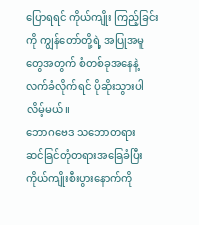ပြောရရင် ကိုယ်ကျိုး ကြည့်ခြင်းကို ကျွန်တော်တို့ရဲ့ အပြုအမူတွေအတွက် စံတစ်ခုအနေနဲ့ လက်ခံလိုက်ရင် ပိုဆိုးသွားပါလိမ့်မယ်။
ဘောဂဗေဒ သဘောတရား
ဆင်ခြင်တုံတရားအခြေခံပြီး ကိုယ်ကျိုးစီးပွားနောက်ကို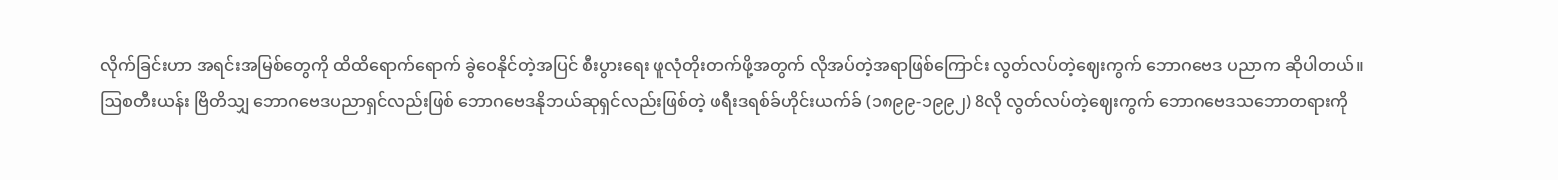လိုက်ခြင်းဟာ အရင်းအမြစ်တွေကို ထိထိရောက်ရောက် ခွဲဝေနိုင်တဲ့အပြင် စီးပွားရေး ဖူလုံတိုးတက်ဖို့အတွက် လိုအပ်တဲ့အရာဖြစ်ကြောင်း လွတ်လပ်တဲ့ဈေးကွက် ဘောဂဗေဒ ပညာက ဆိုပါတယ်။
ဩစတီးယန်း ဗြိတိသျှ ဘောဂဗေဒပညာရှင်လည်းဖြစ် ဘောဂဗေဒနိုဘယ်ဆုရှင်လည်းဖြစ်တဲ့ ဖရီးဒရစ်ခ်ဟိုင်းယက်ခ် (၁၈၉၉-၁၉၉၂) 8လို လွတ်လပ်တဲ့ဈေးကွက် ဘောဂဗေဒသဘောတရားကို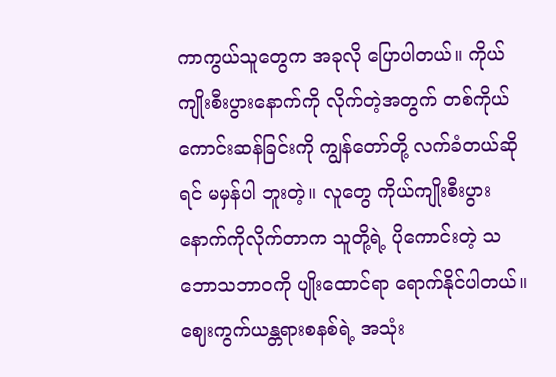ကာကွယ်သူတွေက အခုလို ပြောပါတယ်။ ကိုယ်ကျိုးစီးပွားနောက်ကို လိုက်တဲ့အတွက် တစ်ကိုယ်ကောင်းဆန်ခြင်းကို ကျွန်တော်တို့ လက်ခံတယ်ဆိုရင် မမှန်ပါ ဘူးတဲ့။ လူတွေ ကိုယ်ကျိုးစီးပွားနောက်ကိုလိုက်တာက သူတို့ရဲ့ ပိုကောင်းတဲ့ သဘောသဘာဝကို ပျိုးထောင်ရာ ရောက်နိုင်ပါတယ်။ ဈေးကွက်ယန္တရားစနစ်ရဲ့ အသုံး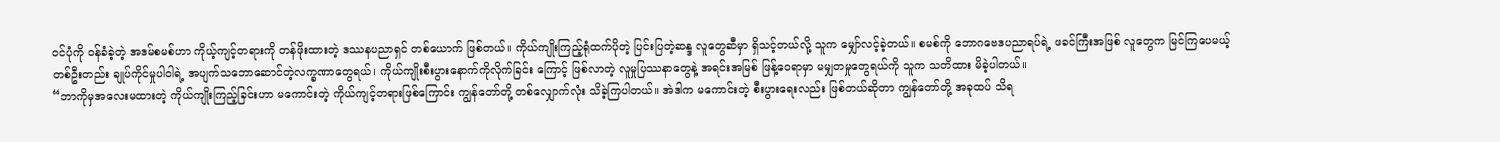ဝင်ပုံကို ဝန်ခံခဲ့တဲ့ အဒမ်စမစ်ဟာ ကိုယ့်ကျင့်တရားကို တန်ဖိုးထားတဲ့ ဒဿနပညာရှင် တစ်ယောက် ဖြစ်တယ်။ ကိုယ်ကျိုးကြည့်ရုံထက်ပိုတဲ့ ပြင်းပြတဲ့ဆန္ဒ လူတွေဆီမှာ ရှိသင့်တယ်လို့ သူက မျှော်လင့်ခဲ့တယ်။ စမစ်ကို ဘောဂဗေဒပညာရပ်ရဲ့ ဖခင်ကြီးအဖြစ် လူတွေက မြင်ကြပေမယ့် တစ်ဦးတည်း ချုပ်ကိုင်မှုပါဝါရဲ့ အပျက်သဘောဆောင်တဲ့လက္ခဏာတွေရယ်၊ ကိုယ်ကျိုးစီးပွားနောက်ကိုလိုက်ခြင်း ကြောင့် ဖြစ်လာတဲ့ လူမှုပြဿနာတွေနဲ့ အရင်းအမြစ် ဖြန့်ဝေရာမှာ မမျှတမှုတွေရယ်ကို သူက သတိထား မိခဲ့ပါတယ်။
“ဘာကိုမှအလေးမထားတဲ့ ကိုယ်ကျိုးကြည့်ခြင်းဟာ မကောင်းတဲ့ ကိုယ်ကျင့်တရားဖြစ်ကြောင်း ကျွန်တော်တို့ တစ်လျှောက်လုံး သိခဲ့ကြပါတယ်။ အဲဒါက မကောင်းတဲ့ စီးပွားရေးလည်း ဖြစ်တယ်ဆိုတာ ကျွန်တော်တို့ အခုထပ် သိရ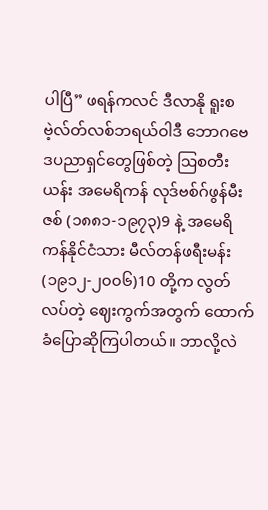ပါပြီ” ဖရန်ကလင် ဒီလာနို ရူးစဗဲ့လ်တ်လစ်ဘရယ်ဝါဒီ ဘောဂဗေဒပညာရှင်တွေဖြစ်တဲ့ ဩစတီးယန်း အမေရိကန် လုဒ်ဗစ်ဂ်ဖွန်မီးဇစ် (၁၈၈၁-၁၉၇၃)9 နဲ့ အမေရိကန်နိုင်ငံသား မီလ်တန်ဖရီးမန်း (၁၉၁၂-၂၀၀၆)10 တို့က လွတ်လပ်တဲ့ ဈေးကွက်အတွက် ထောက်ခံပြောဆိုကြပါတယ်။ ဘာလို့လဲ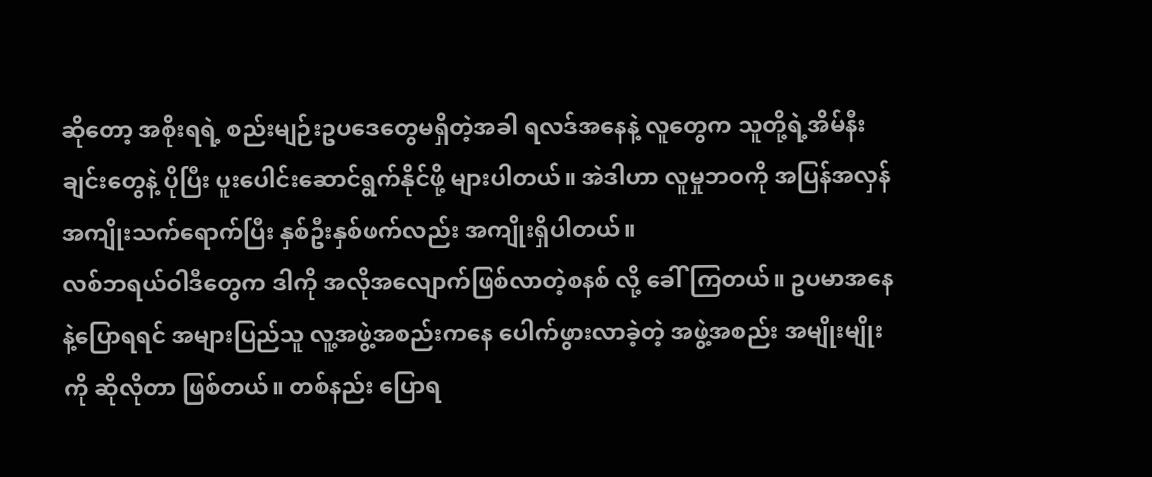ဆိုတော့ အစိုးရရဲ့ စည်းမျဉ်းဥပဒေတွေမရှိတဲ့အခါ ရလဒ်အနေနဲ့ လူတွေက သူတို့ရဲ့အိမ်နီးချင်းတွေနဲ့ ပိုပြီး ပူးပေါင်းဆောင်ရွက်နိုင်ဖို့ များပါတယ်။ အဲဒါဟာ လူမှုဘဝကို အပြန်အလှန်အကျိုးသက်ရောက်ပြီး နှစ်ဦးနှစ်ဖက်လည်း အကျိုးရှိပါတယ်။
လစ်ဘရယ်ဝါဒီတွေက ဒါကို အလိုအလျောက်ဖြစ်လာတဲ့စနစ် လို့ ခေါ်ကြတယ်။ ဥပမာအနေနဲ့ပြောရရင် အများပြည်သူ လူ့အဖွဲ့အစည်းကနေ ပေါက်ဖွားလာခဲ့တဲ့ အဖွဲ့အစည်း အမျိုးမျိုးကို ဆိုလိုတာ ဖြစ်တယ်။ တစ်နည်း ပြောရ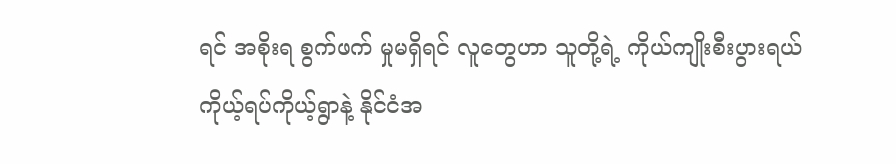ရင် အစိုးရ စွက်ဖက် မှုမရှိရင် လူတွေဟာ သူတို့ရဲ့ ကိုယ်ကျိုးစီးပွားရယ် ကိုယ့်ရပ်ကိုယ့်ရွာနဲ့ နိုင်ငံအ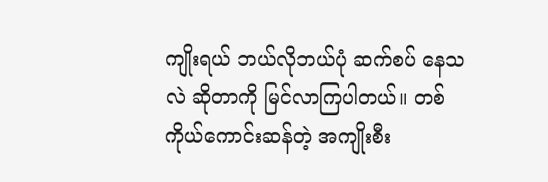ကျိုးရယ် ဘယ်လိုဘယ်ပုံ ဆက်စပ် နေသလဲ ဆိုတာကို မြင်လာကြပါတယ်။ တစ်ကိုယ်ကောင်းဆန်တဲ့ အကျိုးစီး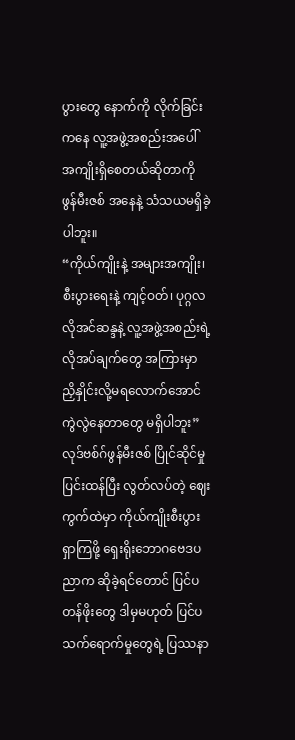ပွားတွေ နောက်ကို လိုက်ခြင်းကနေ လူ့အဖွဲ့အစည်းအပေါ် အကျိုးရှိစေတယ်ဆိုတာကို ဖွန်မီးဇစ် အနေနဲ့ သံသယမရှိခဲ့ပါဘူး။
“ကိုယ်ကျိုးနဲ့ အများအကျိုး၊ စီးပွားရေးနဲ့ ကျင့်ဝတ်၊ ပုဂ္ဂလလိုအင်ဆန္ဒနဲ့ လူ့အဖွဲ့အစည်းရဲ့ လိုအပ်ချက်တွေ အကြားမှာ ညှိနှိုင်းလို့မရလောက်အောင် ကွဲလွဲနေတာတွေ မရှိပါဘူး” လုဒ်ဗစ်ဂ်ဖွန်မီးဇစ် ပြိုင်ဆိုင်မှုပြင်းထန်ပြီး လွတ်လပ်တဲ့ ဈေးကွက်ထဲမှာ ကိုယ်ကျိုးစီးပွားရှာကြဖို့ ရှေးရိုးဘောဂဗေဒပညာက ဆိုခဲ့ရင်တောင် ပြင်ပတန်ဖိုးတွေ ဒါမှမဟုတ် ပြင်ပသက်ရောက်မှုတွေရဲ့ ပြဿနာ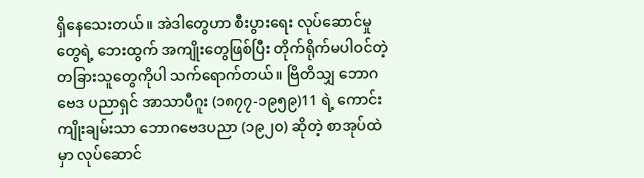ရှိနေသေးတယ်။ အဲဒါတွေဟာ စီးပွားရေး လုပ်ဆောင်မှု တွေရဲ့ ဘေးထွက် အကျိုးတွေဖြစ်ပြီး တိုက်ရိုက်မပါဝင်တဲ့ တခြားသူတွေကိုပါ သက်ရောက်တယ်။ ဗြိတိသျှ ဘောဂဗေဒ ပညာရှင် အာသာပီဂူး (၁၈၇၇-၁၉၅၉)11 ရဲ့ ကောင်းကျိုးချမ်းသာ ဘောဂဗေဒပညာ (၁၉၂၀) ဆိုတဲ့ စာအုပ်ထဲမှာ လုပ်ဆောင်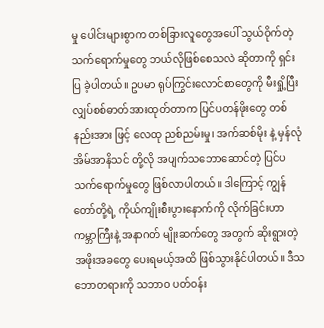မှု ပေါင်းများစွာက တစ်ခြားလူတွေအပေါ် သွယ်ဝိုက်တဲ့သက်ရောက်မှုတွေ ဘယ်လိုဖြစ်စေသလဲ ဆိုတာကို ရှင်းပြ ခဲ့ပါတယ်။ ဥပမာ ရုပ်ကြွင်းလောင်စာတွေကို မီးရှို့ပြီး လျှပ်စစ်ဓာတ်အားထုတ်တာက ပြင်ပတန်ဖိုးတွေ တစ်နည်းအား ဖြင့် လေထု ညစ်ညမ်းမှု၊ အက်ဆစ်မိုး နဲ့ မှန်လုံအိမ်အာနိသင် တို့လို အပျက်သဘောဆောင်တဲ့ ပြင်ပသက်ရောက်မှုတွေ ဖြစ်လာပါတယ်။ ဒါကြောင့် ကျွန်တော်တို့ရဲ့ ကိုယ်ကျိုးစီးပွားနောက်ကို လိုက်ခြင်းဟာ ကမ္ဘာကြီးနဲ့ အနာဂတ် မျိုးဆက်တွေ အတွက် ဆိုးရွားတဲ့ အဖိုးအခတွေ ပေးရမယ့်အထိ ဖြစ်သွားနိုင်ပါတယ်။ ဒီသဘောတရားကို သဘာဝ ပတ်ဝန်း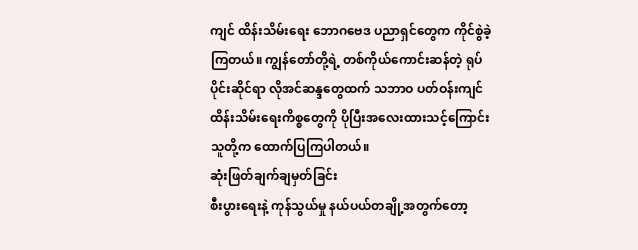ကျင် ထိန်းသိမ်းရေး ဘောဂဗေဒ ပညာရှင်တွေက ကိုင်စွဲခဲ့ကြတယ်။ ကျွန်တော်တို့ရဲ့ တစ်ကိုယ်ကောင်းဆန်တဲ့ ရုပ်ပိုင်းဆိုင်ရာ လိုအင်ဆန္ဒတွေထက် သဘာဝ ပတ်ဝန်းကျင် ထိန်းသိမ်းရေးကိစ္စတွေကို ပိုပြီးအလေးထားသင့်ကြောင်း သူတို့က ထောက်ပြကြပါတယ်။
ဆုံးဖြတ်ချက်ချမှတ်ခြင်း
စီးပွားရေးနဲ့ ကုန်သွယ်မှု နယ်ပယ်တချို့အတွက်တော့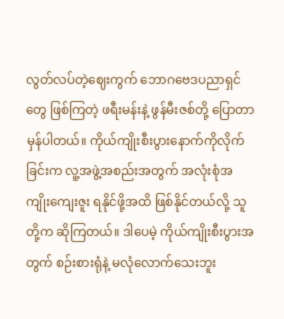လွတ်လပ်တဲ့ဈေးကွက် ဘောဂဗေဒပညာရှင်တွေ ဖြစ်ကြတဲ့ ဖရီးမန်းနဲ့ ဖွန်မီးဇစ်တို့ ပြောတာ မှန်ပါတယ်။ ကိုယ်ကျိုးစီးပွားနောက်ကိုလိုက်ခြင်းက လူ့အဖွဲ့အစည်းအတွက် အလုံးစုံအကျိုးကျေးဇူး ရနိုင်ဖို့အထိ ဖြစ်နိုင်တယ်လို့ သူတို့က ဆိုကြတယ်။ ဒါပေမဲ့ ကိုယ်ကျိုးစီးပွားအတွက် စဉ်းစားရုံနဲ့ မလုံလောက်သေးဘူး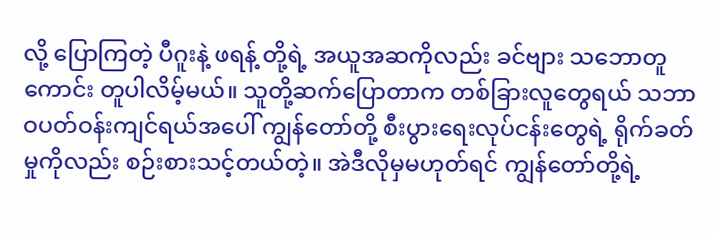လို့ ပြောကြတဲ့ ပီဂူးနဲ့ ဖရန့် တို့ရဲ့ အယူအဆကိုလည်း ခင်ဗျား သဘောတူကောင်း တူပါလိမ့်မယ်။ သူတို့ဆက်ပြောတာက တစ်ခြားလူတွေရယ် သဘာဝပတ်ဝန်းကျင်ရယ်အပေါ် ကျွန်တော်တို့ စီးပွားရေးလုပ်ငန်းတွေရဲ့ ရိုက်ခတ်မှုကိုလည်း စဉ်းစားသင့်တယ်တဲ့။ အဲဒီလိုမှမဟုတ်ရင် ကျွန်တော်တို့ရဲ့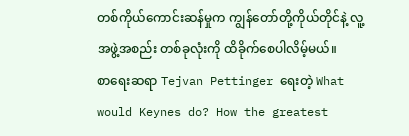တစ်ကိုယ်ကောင်းဆန်မှုက ကျွန်တော်တို့ကိုယ်တိုင်နဲ့ လူ့အဖွဲ့အစည်း တစ်ခုလုံးကို ထိခိုက်စေပါလိမ့်မယ်။
စာရေးဆရာ Tejvan Pettinger ရေးတဲ့ What would Keynes do? How the greatest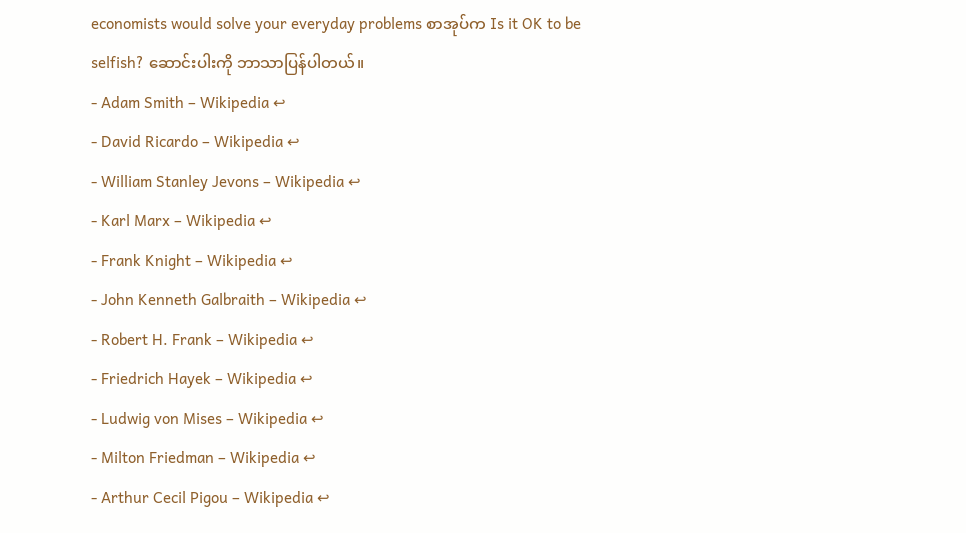economists would solve your everyday problems စာအုပ်က Is it OK to be selfish? ဆောင်းပါးကို ဘာသာပြန်ပါတယ်။
- Adam Smith – Wikipedia ↩
- David Ricardo – Wikipedia ↩
- William Stanley Jevons – Wikipedia ↩
- Karl Marx – Wikipedia ↩
- Frank Knight – Wikipedia ↩
- John Kenneth Galbraith – Wikipedia ↩
- Robert H. Frank – Wikipedia ↩
- Friedrich Hayek – Wikipedia ↩
- Ludwig von Mises – Wikipedia ↩
- Milton Friedman – Wikipedia ↩
- Arthur Cecil Pigou – Wikipedia ↩